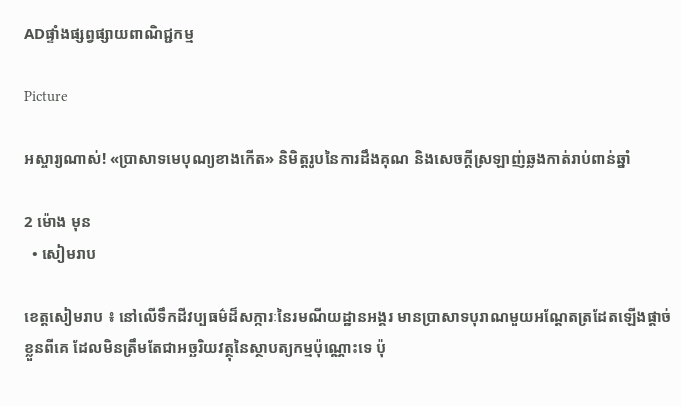ADផ្ទាំងផ្សព្វផ្សាយពាណិជ្ជកម្ម

Picture

អស្ចារ្យណាស់! «ប្រាសាទមេបុណ្យខាងកើត» និមិត្តរូបនៃការដឹងគុណ និងសេចក្តីស្រឡាញ់ឆ្លងកាត់រាប់ពាន់ឆ្នាំ

2 ម៉ោង មុន
  • សៀមរាប

ខេត្តសៀមរាប ៖ នៅលើទឹកដីវប្បធម៌ដ៏សក្ការៈនៃរមណីយដ្ឋានអង្គរ មានប្រាសាទបុរាណមួយអណ្ដែតត្រដែតឡើងផ្ដាច់ខ្លួនពីគេ ដែលមិនត្រឹមតែជាអច្ឆរិយវត្ថុនៃស្ថាបត្យកម្មប៉ុណ្ណោះទេ ប៉ុ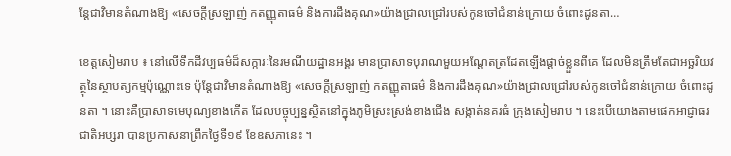ន្តែជាវិមានតំណាងឱ្យ «សេចក្ដីស្រឡាញ់ កតញ្ញុតាធម៌ និងការដឹងគុណ»យ៉ាងជ្រាលជ្រៅរបស់កូនចៅជំនាន់ក្រោយ ចំពោះដូនតា…

ខេត្តសៀមរាប ៖ នៅលើទឹកដីវប្បធម៌ដ៏សក្ការៈនៃរមណីយដ្ឋានអង្គរ មានប្រាសាទបុរាណមួយអណ្ដែតត្រដែតឡើងផ្ដាច់ខ្លួនពីគេ ដែលមិនត្រឹមតែជាអច្ឆរិយវត្ថុនៃស្ថាបត្យកម្មប៉ុណ្ណោះទេ ប៉ុន្តែជាវិមានតំណាងឱ្យ «សេចក្ដីស្រឡាញ់ កតញ្ញុតាធម៌ និងការដឹងគុណ»យ៉ាងជ្រាលជ្រៅរបស់កូនចៅជំនាន់ក្រោយ ចំពោះដូនតា ។ នោះគឺប្រាសាទមេបុណ្យខាងកើត ដែលបច្ចុប្បន្នស្ថិតនៅក្នុងភូមិស្រះស្រង់ខាងជើង សង្កាត់នគរធំ ក្រុងសៀមរាប ។ នេះបើយោងតាមផេកអាជ្ញាធរជាតិអប្សរា បានប្រកាសនាព្រឹកថ្ងៃទី១៩ ខែឧសភានេះ ។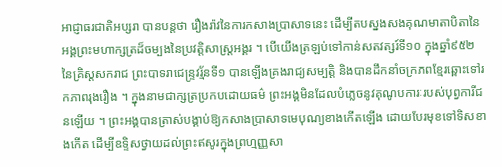អាជ្ញាធរជាតិអប្សរា បានបន្តថា រឿងរ៉ាវនៃការកសាងប្រាសាទនេះ ដើម្បីតបស្នងសងគុណមាតាបិតានៃអង្គព្រះមហាក្សត្រដ៏ចម្បងនៃប្រវត្តិសាស្ត្រអង្គរ ។ បើយើងត្រឡប់ទៅកាន់សតវត្សរ៍ទី១០ ក្នុងឆ្នាំ៩៥២ នៃគ្រិស្តសករាជ ព្រះបាទរាជេន្ទ្រវរ្ម័នទី១ បានឡើងគ្រងរាជ្យសម្បត្តិ និងបានដឹកនាំចក្រភពខ្មែរឆ្ពោះទៅរកភាពរុងរឿង ។ ក្នុងនាមជាក្សត្រប្រកបដោយធម៌ ព្រះអង្គមិនដែលបំភ្លេចនូវគុណូបការៈរបស់បុព្វការីជនឡើយ ។ ព្រះអង្គបានត្រាស់បង្គាប់ឱ្យកសាងប្រាសាទមេបុណ្យខាងកើតឡើង ដោយបែរមុខទៅទិសខាងកើត ដើម្បីឧទ្ទិសថ្វាយដល់ព្រះឥសូរក្នុងព្រហ្មញ្ញសា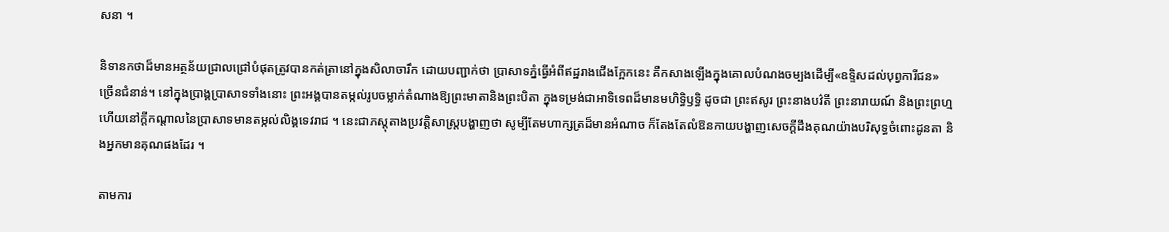សនា ។

និទានកថាដ៏មានអត្ថន័យជ្រាលជ្រៅបំផុតត្រូវបានកត់ត្រានៅក្នុងសិលាចារឹក ដោយបញ្ជាក់ថា ប្រាសាទភ្នំធ្វើអំពីឥដ្ឋរាងជើងក្អែកនេះ គឺកសាងឡើងក្នុងគោលបំណងចម្បងដើម្បី«ឧទ្ទិសដល់បុព្វការីជន» ច្រើនជំនាន់។ នៅក្នុងប្រាង្គប្រាសាទទាំងនោះ ព្រះអង្គបានតម្កល់រូបចម្លាក់តំណាងឱ្យព្រះមាតានិងព្រះបិតា ក្នុងទម្រង់ជាអាទិទេពដ៏មានមហិទ្ធិឫទ្ធិ ដូចជា ព្រះឥសូរ ព្រះនាងបវ៌តី ព្រះនារាយណ៍ និងព្រះព្រហ្ម ហើយនៅក្តីកណ្តាលនៃប្រាសាទមានតម្កល់លិង្គទេវរាជ ។ នេះជាភស្តុតាងប្រវត្តិសាស្ត្របង្ហាញថា សូម្បីតែមហាក្សត្រដ៏មានអំណាច ក៏តែងតែលំឱនកាយបង្ហាញសេចក្ដីដឹងគុណយ៉ាងបរិសុទ្ធចំពោះដូនតា និងអ្នកមានគុណផងដែរ ។

តាមការ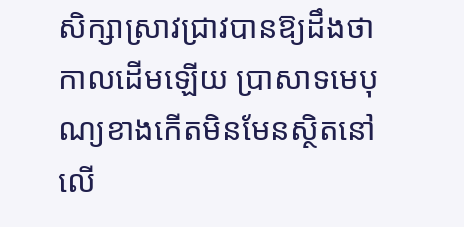សិក្សាស្រាវជ្រាវបានឱ្យដឹងថា កាលដើមឡើយ ប្រាសាទមេបុណ្យខាងកើតមិនមែនស្ថិតនៅលើ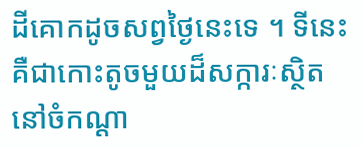ដីគោកដូចសព្វថ្ងៃនេះទេ ។ ទីនេះ គឺជាកោះតូចមួយដ៏សក្ការៈស្ថិតនៅចំកណ្ដា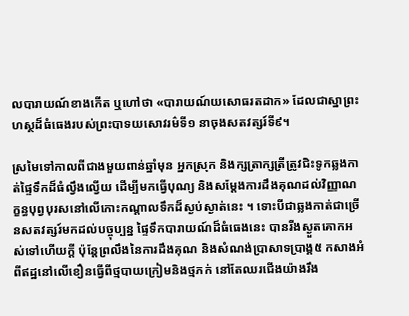លបារាយណ៍ខាងកើត ឬហៅថា «បារាយណ៍យសោធរតដាក» ដែលជាស្នាព្រះហស្ថដ៏ធំធេងរបស់ព្រះបាទយសោវរម៌ទី១ នាចុងសតវត្សរ៍ទី៩។

ស្រមៃទៅកាលពីជាងមួយពាន់ឆ្នាំមុន អ្នកស្រុក និងក្សត្រាក្សត្រីត្រូវជិះទូកឆ្លងកាត់ផ្ទៃទឹកដ៏ធំល្វឹងល្វើយ ដើម្បីមកធ្វើបុណ្យ និងសម្តែងការដឹងគុណដល់វិញ្ញាណក្ខន្ធបុព្វបុរសនៅលើកោះកណ្តាលទឹកដ៏ស្ងប់ស្ងាត់នេះ ។ ទោះបីជាឆ្លងកាត់ជាច្រើនសតវត្សរ៍មកដល់បច្ចុប្បន្ន ផ្ទៃទឹកបារាយណ៍ដ៏ធំធេងនេះ បានរីងស្ងួតគោកអស់ទៅហើយក្តី ប៉ុន្តែព្រលឹងនៃការដឹងគុណ និងសំណង់ប្រាសាទប្រាង្គ៥ កសាងអំពីឥដ្ឋនៅលើខឿនធ្វើពីថ្មបាយក្រៀមនិងថ្មភក់ នៅតែឈរជើងយ៉ាងរឹង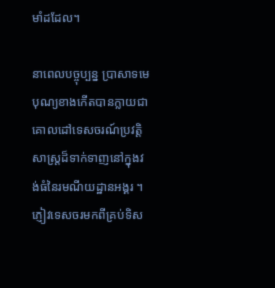មាំដដែល។

នាពេលបច្ចុប្បន្ន ប្រាសាទមេបុណ្យខាងកើតបានក្លាយជាគោលដៅទេសចរណ៍ប្រវត្តិសាស្ត្រដ៏ទាក់ទាញនៅក្នុងវង់ធំនៃរមណីយដ្ឋានអង្គរ ។ ភ្ញៀវទេសចរមកពីគ្រប់ទិស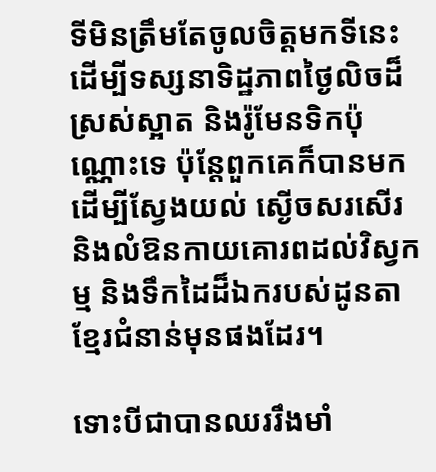ទីមិនត្រឹមតែចូលចិត្តមកទីនេះ ដើម្បីទស្សនាទិដ្ឋភាពថ្ងៃលិចដ៏ស្រស់ស្អាត និងរ៉ូមែនទិកប៉ុណ្ណោះទេ ប៉ុន្តែពួកគេក៏បានមកដើម្បីស្វែងយល់ ស្ងើចសរសើរ និងលំឱនកាយគោរពដល់វិស្វកម្ម និងទឹកដៃដ៏ឯករបស់ដូនតាខ្មែរជំនាន់មុនផងដែរ។

ទោះបីជាបានឈររឹងមាំ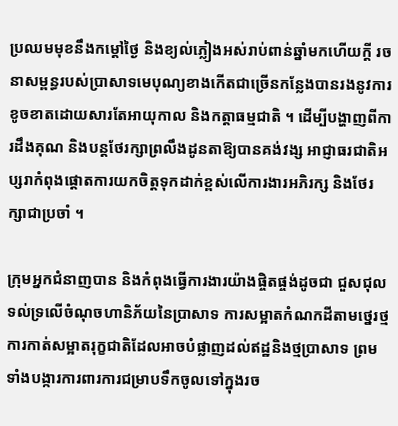ប្រឈមមុខនឹងកម្តៅថ្ងៃ និងខ្យល់ភ្លៀងអស់រាប់ពាន់ឆ្នាំមកហើយក្តី រចនាសម្ពន្ធរបស់ប្រាសាទមេបុណ្យខាងកើតជាច្រើនកន្លែងបានរងនូវការខូចខាតដោយសារតែអាយុកាល និងកត្តាធម្មជាតិ ។ ដើម្បីបង្ហាញពីការដឹងគុណ និងបន្តថែរក្សាព្រលឹងដូនតាឱ្យបានគង់វង្ស អាជ្ញាធរជាតិអប្សរាកំពុងផ្តោតការយកចិត្តទុកដាក់ខ្ពស់លើការងារអភិរក្ស និងថែរក្សាជាប្រចាំ ។

ក្រុមអ្នកជំនាញបាន និងកំពុងធ្វើការងារយ៉ាងផ្ចិតផ្ចង់ដូចជា ជួសជុលទល់ទ្រលើចំណុចហានិភ័យនៃប្រាសាទ ការសម្អាតកំណកដីតាមថ្នេរថ្ម ការកាត់សម្អាតរុក្ខជាតិដែលអាចបំផ្លាញដល់ឥដ្ឋនិងថ្មប្រាសាទ ព្រមទាំងបង្ការការពារការជម្រាបទឹកចូលទៅក្នុងរច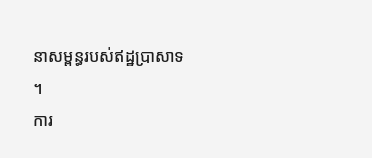នាសម្ពន្ធរបស់ឥដ្ឋប្រាសាទ ។
ការ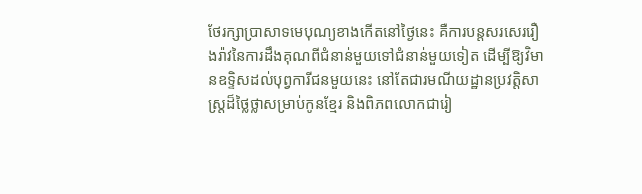ថែរក្សាប្រាសាទមេបុណ្យខាងកើតនៅថ្ងៃនេះ គឺការបន្តសរសេររឿងរ៉ាវនៃការដឹងគុណពីជំនាន់មួយទៅជំនាន់មួយទៀត ដើម្បីឱ្យវិមានឧទ្ទិសដល់បុព្វការីជនមួយនេះ នៅតែជារមណីយដ្ឋានប្រវត្តិសាស្ត្រដ៏ថ្លៃថ្លាសម្រាប់កូនខ្មែរ និងពិភពលោកជារៀ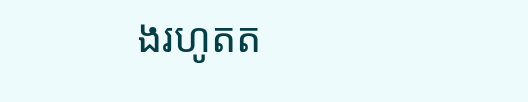ងរហូតត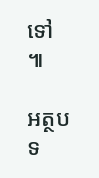ទៅ ៕

អត្ថបទ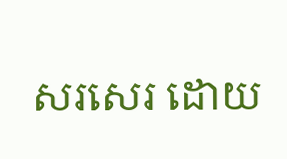សរសេរ ដោយ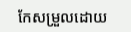កែសម្រួលដោយ